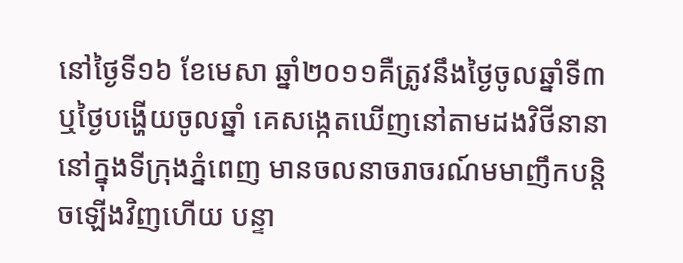នៅថ្ងៃទី១៦ ខែមេសា ឆ្នាំ២០១១គឺត្រូវនឹងថ្ងៃចូលឆ្នាំទី៣ ឬថ្ងៃបង្ហើយចូលឆ្នាំ គេសង្កេតឃើញនៅតាមដងវិថីនានា នៅក្នុងទីក្រុងភ្នំពេញ មានចលនាចរាចរណ៍មមាញឹកបន្តិចឡើងវិញហើយ បន្ទា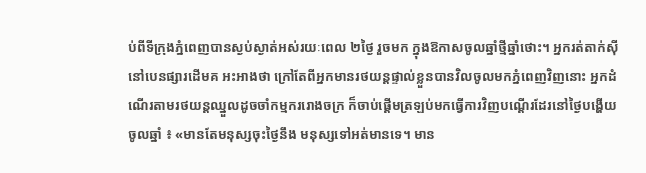ប់ពីទីក្រុងភ្នំពេញបានស្ងប់ស្ងាត់អស់រយៈពេល ២ថ្ងៃ រួចមក ក្នុងឱកាសចូលឆ្នាំថ្មីឆ្នាំថោះ។ អ្នករត់តាក់ស៊ីនៅបេនផ្សារដើមគ អះអាងថា ក្រៅតែពីអ្នកមានរថយន្តផ្ទាល់ខ្លួនបានវិលចូលមកភ្នំពេញវិញនោះ អ្នកដំណើរតាមរថយន្តឈ្នួលដូចចាំកម្មកររោងចក្រ ក៏ចាប់ផ្ដើមត្រឡប់មកធ្វើការវិញបណ្ដើរដែរនៅថ្ងៃបង្ហើយចូលឆ្នាំ ៖ «មានតែមនុស្សចុះថ្ងៃនឹង មនុស្សទៅអត់មានទេ។ មាន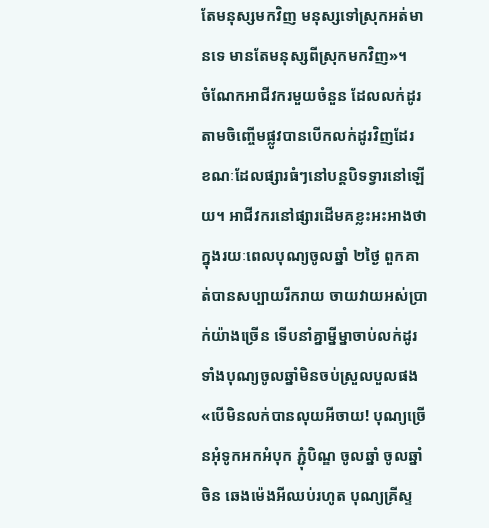តែមនុស្សមកវិញ មនុស្សទៅស្រុកអត់មានទេ មានតែមនុស្សពីស្រុកមកវិញ»។
ចំណែកអាជីវករមួយចំនួន ដែលលក់ដូរតាមចិញ្ចើមផ្លូវបានបើកលក់ដូរវិញដែរ ខណៈដែលផ្សារធំៗនៅបន្តបិទទ្វារនៅឡើយ។ អាជីវករនៅផ្សារដើមគខ្លះអះអាងថា ក្នុងរយៈពេលបុណ្យចូលឆ្នាំ ២ថ្ងៃ ពួកគាត់បានសប្បាយរីករាយ ចាយវាយអស់ប្រាក់យ៉ាងច្រើន ទើបនាំគ្នាម្នីម្នាចាប់លក់ដូរទាំងបុណ្យចូលឆ្នាំមិនចប់ស្រួលបួលផង «បើមិនលក់បានលុយអីចាយ! បុណ្យច្រើនអុំទូកអកអំបុក ភ្ជុំបិណ្ឌ ចូលឆ្នាំ ចូលឆ្នាំចិន ឆេងម៉េងអីឈប់រហូត បុណ្យគ្រីស្ទ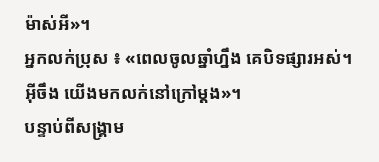ម៉ាស់អី»។
អ្នកលក់ប្រុស ៖ «ពេលចូលឆ្នាំហ្នឹង គេបិទផ្សារអស់។ អ៊ីចឹង យើងមកលក់នៅក្រៅម្តង»។
បន្ទាប់ពីសង្គ្រាម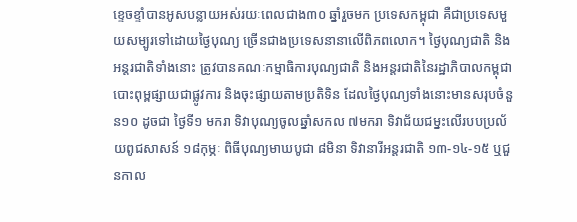ខ្ទេចខ្ទាំបានអូសបន្លាយអស់រយៈពេលជាង៣០ ឆ្នាំរួចមក ប្រទេសកម្ពុជា គឺជាប្រទេសមួយសម្បូរទៅដោយថ្ងៃបុណ្យ ច្រើនជាងប្រទេសនានាលើពិភពលោក។ ថ្ងៃបុណ្យជាតិ និងអន្តរជាតិទាំងនោះ ត្រូវបានគណៈកម្មាធិការបុណ្យជាតិ និងអន្តរជាតិនៃរដ្ឋាភិបាលកម្ពុជាបោះពុម្ពផ្សាយជាផ្លូវការ និងចុះផ្សាយតាមប្រតិទិន ដែលថ្ងៃបុណ្យទាំងនោះមានសរុបចំនួន១០ ដូចជា ថ្ងៃទី១ មករា ទិវាបុណ្យចូលឆ្នាំសកល ៧មករា ទិវាជ័យជម្នះលើរបបប្រល័យពូជសាសន៍ ១៨កុម្ភៈ ពិធីបុណ្យមាឃបូជា ៨មិនា ទិវានារីអន្តរជាតិ ១៣-១៤-១៥ ឬជួនកាល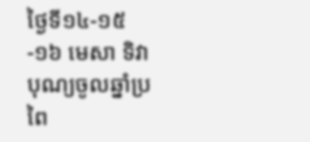ថ្ងៃទី១៤-១៥-១៦ មេសា ទិវាបុណ្យចូលឆ្នាំប្រពៃ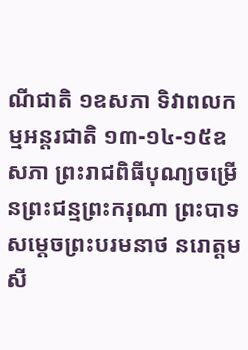ណីជាតិ ១ឧសភា ទិវាពលកម្មអន្តរជាតិ ១៣-១៤-១៥ឧសភា ព្រះរាជពិធីបុណ្យចម្រើនព្រះជន្មព្រះករុណា ព្រះបាទសម្ដេចព្រះបរមនាថ នរោត្តម សី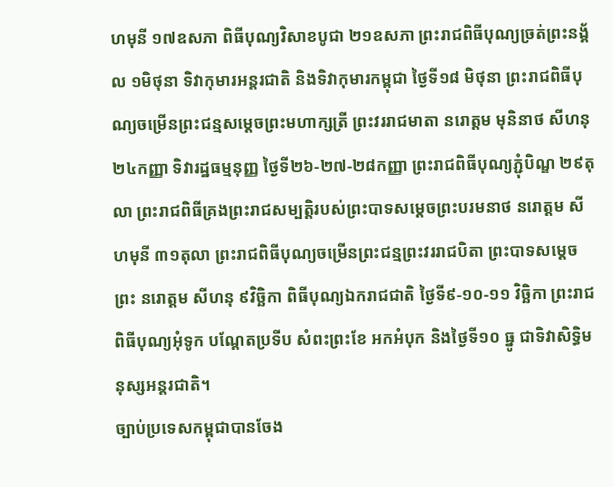ហមុនី ១៧ឧសភា ពិធីបុណ្យវិសាខបូជា ២១ឧសភា ព្រះរាជពិធីបុណ្យច្រត់ព្រះនង្គ័ល ១មិថុនា ទិវាកុមារអន្តរជាតិ និងទិវាកុមារកម្ពុជា ថ្ងៃទី១៨ មិថុនា ព្រះរាជពិធីបុណ្យចម្រើនព្រះជន្មសម្ដេចព្រះមហាក្សត្រី ព្រះវររាជមាតា នរោត្តម មុនិនាថ សីហនុ ២៤កញ្ញា ទិវារដ្ឋធម្មនុញ្ញ ថ្ងៃទី២៦-២៧-២៨កញ្ញា ព្រះរាជពិធីបុណ្យភ្ជុំបិណ្ឌ ២៩តុលា ព្រះរាជពិធីគ្រងព្រះរាជសម្បត្តិរបស់ព្រះបាទសម្ដេចព្រះបរមនាថ នរោត្តម សីហមុនី ៣១តុលា ព្រះរាជពិធីបុណ្យចម្រើនព្រះជន្មព្រះវររាជបិតា ព្រះបាទសម្ដេចព្រះ នរោត្តម សីហនុ ៩វិច្ឆិកា ពិធីបុណ្យឯករាជជាតិ ថ្ងៃទី៩-១០-១១ វិច្ឆិកា ព្រះរាជពិធីបុណ្យអុំទូក បណ្ដែតប្រទីប សំពះព្រះខែ អកអំបុក និងថ្ងៃទី១០ ធ្នូ ជាទិវាសិទ្ធិមនុស្សអន្តរជាតិ។
ច្បាប់ប្រទេសកម្ពុជាបានចែង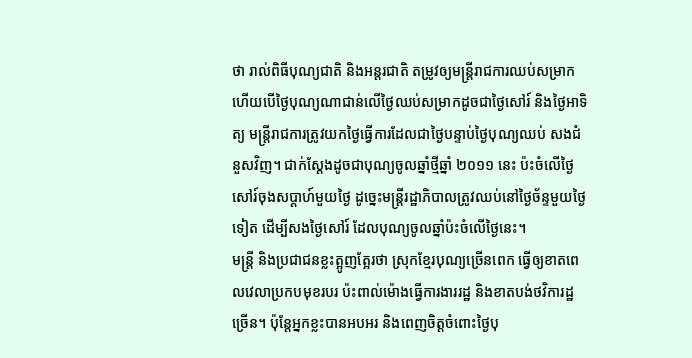ថា រាល់ពិធីបុណ្យជាតិ និងអន្តរជាតិ តម្រូវឲ្យមន្ត្រីរាជការឈប់សម្រាក ហើយបើថ្ងៃបុណ្យណាជាន់លើថ្ងៃឈប់សម្រាកដូចជាថ្ងៃសៅរ៍ និងថ្ងៃអាទិត្យ មន្ត្រីរាជការត្រូវយកថ្ងៃធ្វើការដែលជាថ្ងៃបន្ទាប់ថ្ងៃបុណ្យឈប់ សងជំនួសវិញ។ ជាក់ស្ដែងដូចជាបុណ្យចូលឆ្នាំថ្មីឆ្នាំ ២០១១ នេះ ប៉ះចំលើថ្ងៃសៅរ៍ចុងសប្ដាហ៍មួយថ្ងៃ ដូច្នេះមន្ត្រីរដ្ឋាភិបាលត្រូវឈប់នៅថ្ងៃច័ន្ទមួយថ្ងៃទៀត ដើម្បីសងថ្ងៃសៅរ៍ ដែលបុណ្យចូលឆ្នាំប៉ះចំលើថ្ងៃនេះ។
មន្ត្រី និងប្រជាជនខ្លះត្អូញត្អែរថា ស្រុកខ្មែរបុណ្យច្រើនពេក ធ្វើឲ្យខាតពេលវេលាប្រកបមុខរបរ ប៉ះពាល់ម៉ោងធ្វើការងាររដ្ឋ និងខាតបង់ថវិការដ្ឋច្រើន។ ប៉ុន្តែអ្នកខ្លះបានអបអរ និងពេញចិត្តចំពោះថ្ងៃបុ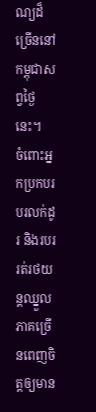ណ្យដ៏ច្រើននៅកម្ពុជាសព្វថ្ងៃនេះ។
ចំពោះអ្នកប្រកបរបរលក់ដូរ និងរបររត់រថយន្តឈ្នួល ភាគច្រើនពេញចិត្តឲ្យមាន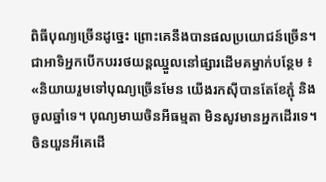ពិធីបុណ្យច្រើនដូច្នេះ ព្រោះគេនឹងបានផលប្រយោជន៍ច្រើន។ ជាអាទិអ្នកបើកបររថយន្តឈ្នួលនៅផ្សារដើមគម្នាក់បន្ថែម ៖ «និយាយរួមទៅបុណ្យច្រើនមែន យើងរកស៊ីបានតែខែភ្ជុំ និងចូលឆ្នាំទេ។ បុណ្យមាឃចិនអីធម្មតា មិនសូវមានអ្នកដើរទេ។ ចិនយួនអីគេដើ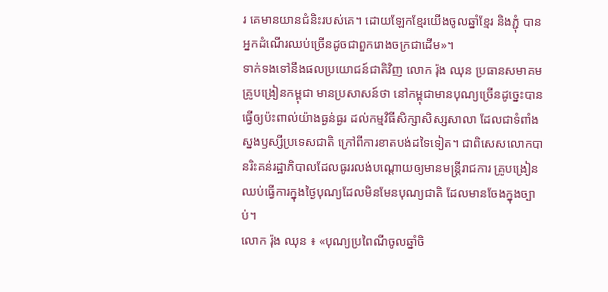រ គេមានយានជំនិះរបស់គេ។ ដោយឡែកខ្មែរយើងចូលឆ្នាំខ្មែរ និងភ្ជុំ បានអ្នកដំណើរឈប់ច្រើនដូចជាពួករោងចក្រជាដើម»។
ទាក់ទងទៅនឹងផលប្រយោជន៍ជាតិវិញ លោក រ៉ុង ឈុន ប្រធានសមាគមគ្រូបង្រៀនកម្ពុជា មានប្រសាសន៍ថា នៅកម្ពុជាមានបុណ្យច្រើនដូច្នេះបានធ្វើឲ្យប៉ះពាល់យ៉ាងធ្ងន់ធ្ងរ ដល់កម្មវិធីសិក្សាសិស្សសាលា ដែលជាទំពាំងស្នងឫស្សីប្រទេសជាតិ ក្រៅពីការខាតបង់ដទៃទៀត។ ជាពិសេសលោកបានរិះគន់រដ្ឋាភិបាលដែលធូររលង់បណ្ដោយឲ្យមានមន្ត្រីរាជការ គ្រូបង្រៀនឈប់ធ្វើការក្នុងថ្ងៃបុណ្យដែលមិនមែនបុណ្យជាតិ ដែលមានចែងក្នុងច្បាប់។
លោក រ៉ុង ឈុន ៖ «បុណ្យប្រពៃណីចូលឆ្នាំចិ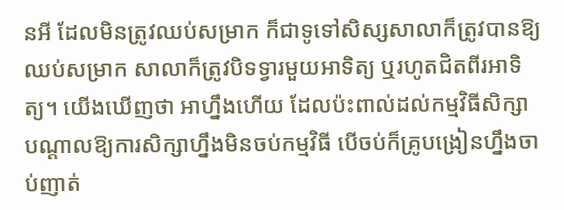នអី ដែលមិនត្រូវឈប់សម្រាក ក៏ជាទូទៅសិស្សសាលាក៏ត្រូវបានឱ្យឈប់សម្រាក សាលាក៏ត្រូវបិទទ្វារមួយអាទិត្យ ឬរហូតជិតពីរអាទិត្យ។ យើងឃើញថា អាហ្នឹងហើយ ដែលប៉ះពាល់ដល់កម្មវិធីសិក្សា បណ្ដាលឱ្យការសិក្សាហ្នឹងមិនចប់កម្មវិធី បើចប់ក៏គ្រូបង្រៀនហ្នឹងចាប់ញាត់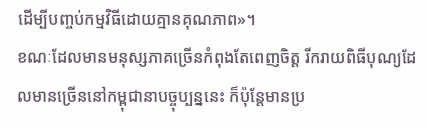ដើម្បីបញ្ចប់កម្មវិធីដោយគ្មានគុណភាព»។
ខណៈដែលមានមនុស្សភាគច្រើនកំពុងតែពេញចិត្ត រីករាយពិធីបុណ្យដែលមានច្រើននៅកម្ពុជានាបច្ចុប្បន្ននេះ ក៏ប៉ុន្តែមានប្រ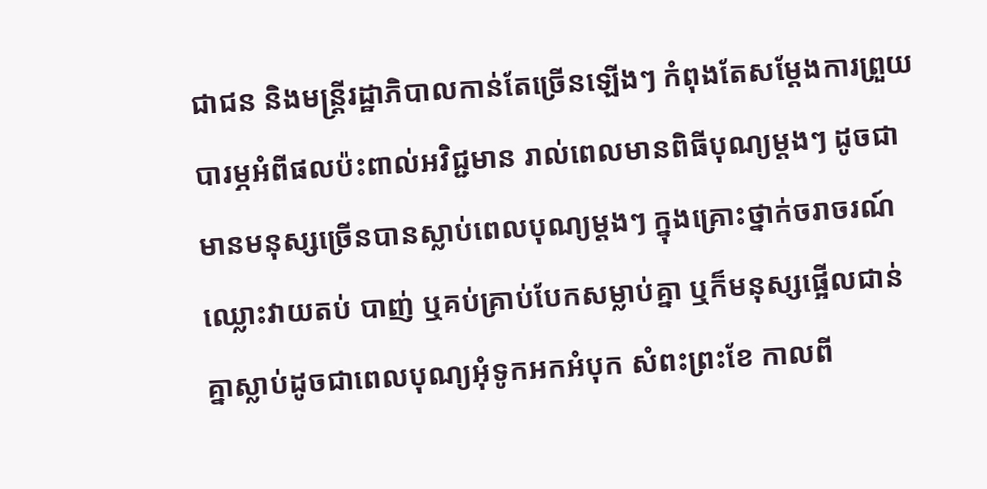ជាជន និងមន្ត្រីរដ្ឋាភិបាលកាន់តែច្រើនឡើងៗ កំពុងតែសម្ដែងការព្រួយបារម្ភអំពីផលប៉ះពាល់អវិជ្ជមាន រាល់ពេលមានពិធីបុណ្យម្ដងៗ ដូចជា មានមនុស្សច្រើនបានស្លាប់ពេលបុណ្យម្ដងៗ ក្នុងគ្រោះថ្នាក់ចរាចរណ៍ ឈ្លោះវាយតប់ បាញ់ ឬគប់គ្រាប់បែកសម្លាប់គ្នា ឬក៏មនុស្សផ្អើលជាន់គ្នាស្លាប់ដូចជាពេលបុណ្យអុំទូកអកអំបុក សំពះព្រះខែ កាលពី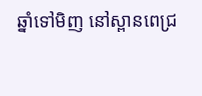ឆ្នាំទៅមិញ នៅស្ពានពេជ្រ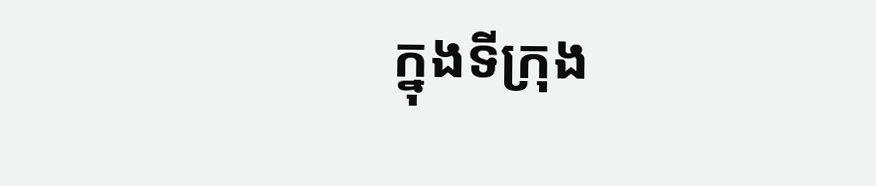ក្នុងទីក្រុង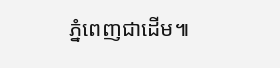ភ្នំពេញជាដើម៕